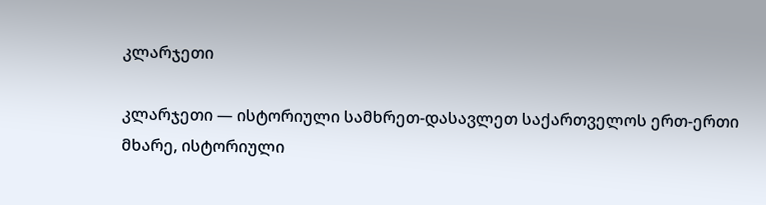კლარჯეთი

კლარჯეთი — ისტორიული სამხრეთ-დასავლეთ საქართველოს ერთ-ერთი მხარე, ისტორიული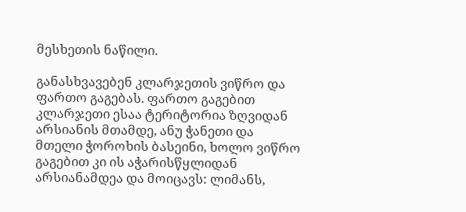მესხეთის ნაწილი.

განასხვავებენ კლარჯეთის ვიწრო და ფართო გაგებას. ფართო გაგებით კლარჯეთი ესაა ტერიტორია ზღვიდან არსიანის მთამდე, ანუ ჭანეთი და მთელი ჭოროხის ბასეინი, ხოლო ვიწრო გაგებით კი ის აჭარისწყლიდან არსიანამდეა და მოიცავს: ლიმანს,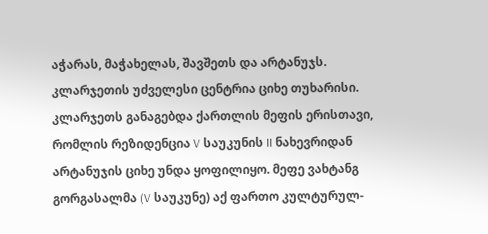აჭარას, მაჭახელას, შავშეთს და არტანუჯს. კლარჯეთის უძველესი ცენტრია ციხე თუხარისი. კლარჯეთს განაგებდა ქართლის მეფის ერისთავი, რომლის რეზიდენცია V საუკუნის II ნახევრიდან არტანუჯის ციხე უნდა ყოფილიყო. მეფე ვახტანგ გორგასალმა (V საუკუნე) აქ ფართო კულტურულ-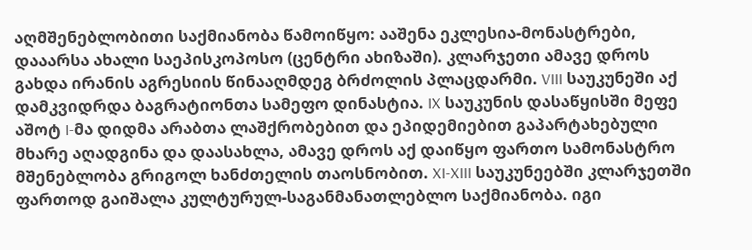აღმშენებლობითი საქმიანობა წამოიწყო: ააშენა ეკლესია-მონასტრები, დააარსა ახალი საეპისკოპოსო (ცენტრი ახიზაში). კლარჯეთი ამავე დროს გახდა ირანის აგრესიის წინააღმდეგ ბრძოლის პლაცდარმი. VIII საუკუნეში აქ დამკვიდრდა ბაგრატიონთა სამეფო დინასტია. IX საუკუნის დასაწყისში მეფე აშოტ I-მა დიდმა არაბთა ლაშქრობებით და ეპიდემიებით გაპარტახებული მხარე აღადგინა და დაასახლა, ამავე დროს აქ დაიწყო ფართო სამონასტრო მშენებლობა გრიგოლ ხანძთელის თაოსნობით. XI-XIII საუკუნეებში კლარჯეთში ფართოდ გაიშალა კულტურულ-საგანმანათლებლო საქმიანობა. იგი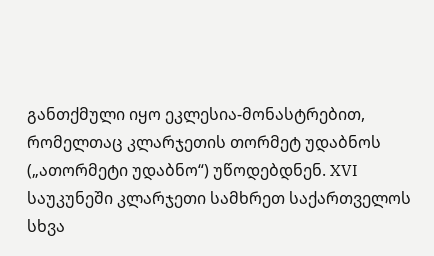განთქმული იყო ეკლესია-მონასტრებით, რომელთაც კლარჯეთის თორმეტ უდაბნოს („ათორმეტი უდაბნო“) უწოდებდნენ. XVI საუკუნეში კლარჯეთი სამხრეთ საქართველოს სხვა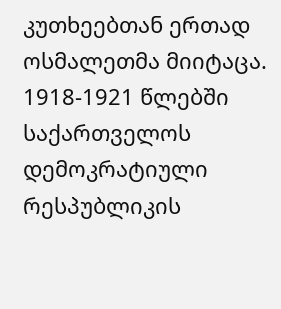კუთხეებთან ერთად ოსმალეთმა მიიტაცა. 1918-1921 წლებში საქართველოს დემოკრატიული რესპუბლიკის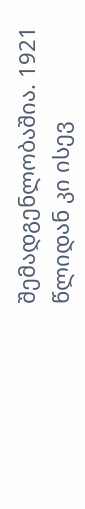შემადგენლობაშია. 1921 წლიდან კი ისევ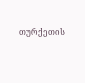თურქეთის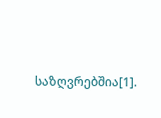საზღვრებშია[1].